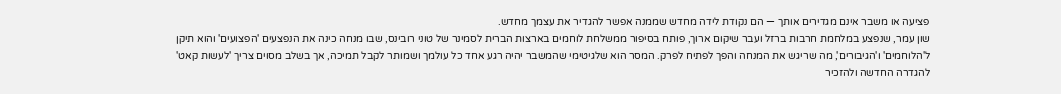פציעה או משבר אינם מגדירים אותך — הם נקודת לידה מחדש שממנה אפשר להגדיר את עצמך מחדש.
שון עמר, שנפצע במלחמת חרבות ברזל ועבר שיקום ארוך, פותח בסיפור ממשלחת לוחמים בארצות הברית לסמינר של טוני רובינס, שבו מנחה כינה את הנפצעים 'הפצועים' והוא תיקן ל'הלוחמים' ו'הגיבורים', מה שריגש את המנחה והפך לפתיח לפרק. המסר הוא שלגיטימי שהמשבר יהיה רגע אחד כל עולמך ושמותר לקבל תמיכה, אך בשלב מסוים צריך 'לעשות קאט' להגדרה החדשה ולהזכיר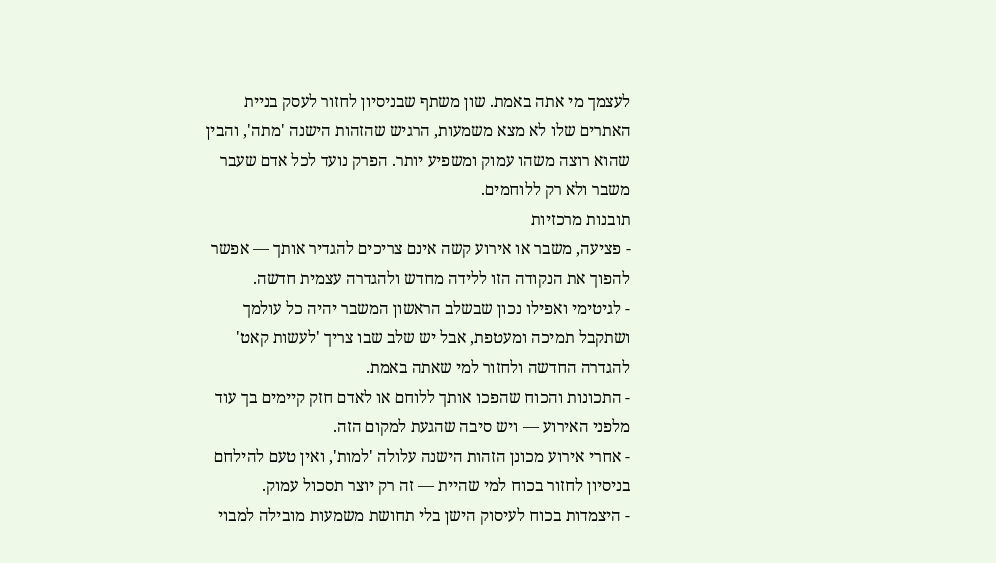לעצמך מי אתה באמת. שון משתף שבניסיון לחזור לעסק בניית האתרים שלו לא מצא משמעות, הרגיש שהזהות הישנה 'מתה', והבין שהוא רוצה משהו עמוק ומשפיע יותר. הפרק נועד לכל אדם שעבר משבר ולא רק ללוחמים.
תובנות מרכזיות
- פציעה, משבר או אירוע קשה אינם צריכים להגדיר אותך — אפשר להפוך את הנקודה הזו ללידה מחדש ולהגדרה עצמית חדשה.
- לגיטימי ואפילו נכון שבשלב הראשון המשבר יהיה כל עולמך ושתקבל תמיכה ומעטפת, אבל יש שלב שבו צריך 'לעשות קאט' להגדרה החדשה ולחזור למי שאתה באמת.
- התכונות והכוח שהפכו אותך ללוחם או לאדם חזק קיימים בך עוד מלפני האירוע — ויש סיבה שהגעת למקום הזה.
- אחרי אירוע מכונן הזהות הישנה עלולה 'למות', ואין טעם להילחם בניסיון לחזור בכוח למי שהיית — זה רק יוצר תסכול עמוק.
- היצמדות בכוח לעיסוק הישן בלי תחושת משמעות מובילה למבוי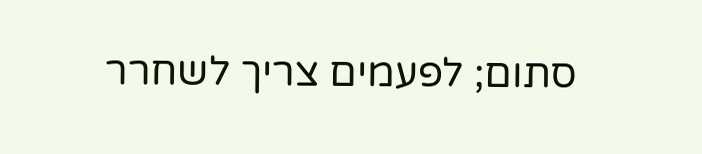סתום; לפעמים צריך לשחרר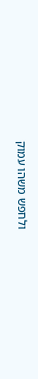ולחפש משהו עמוק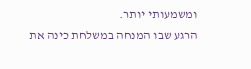ומשמעותי יותר.
הרגע שבו המנחה במשלחת כינה את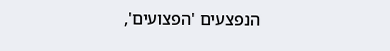הנפצעים 'הפצועים',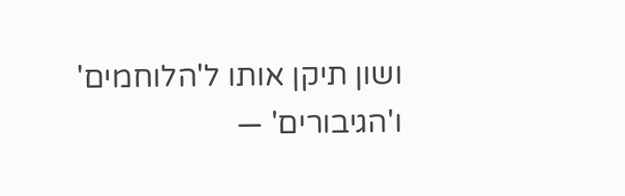ושון תיקן אותו ל'הלוחמים' ו'הגיבורים' —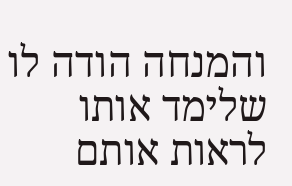והמנחה הודה לו שלימד אותו לראות אותם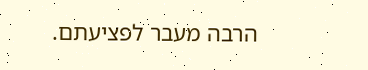הרבה מעבר לפציעתם.